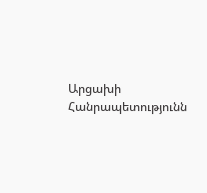Արցախի Հանրապետությունն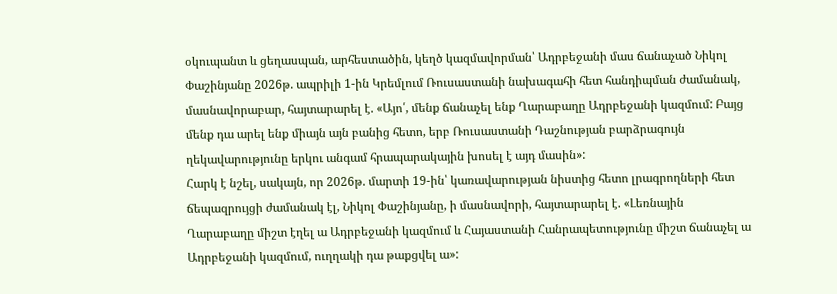օկուպանտ և ցեղասպան, արհեստածին, կեղծ կազմավորման՝ Ադրբեջանի մաս ճանաչած Նիկոլ Փաշինյանը 2026թ. ապրիլի 1-ին Կրեմլում Ռուսաստանի նախագահի հետ հանդիպման ժամանակ, մասնավորաբար, հայտարարել է. «Այո՛, մենք ճանաչել ենք Ղարաբաղը Ադրբեջանի կազմում: Բայց մենք դա արել ենք միայն այն բանից հետո, երբ Ռուսաստանի Դաշնության բարձրագույն ղեկավարությունը երկու անգամ հրապարակային խոսել է այդ մասին»:
Հարկ է նշել, սակայն, որ 2026թ. մարտի 19-ին՝ կառավարության նիստից հետո լրագրողների հետ ճեպազրույցի ժամանակ էլ, Նիկոլ Փաշինյանը, ի մասնավորի, հայտարարել է. «Լեռնային Ղարաբաղը միշտ էղել ա Ադրբեջանի կազմում և Հայաստանի Հանրապետությունը միշտ ճանաչել ա Ադրբեջանի կազմում, ուղղակի դա թաքցվել ա»: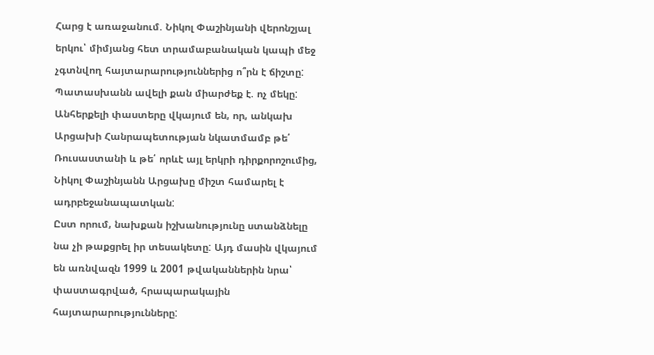Հարց է առաջանում. Նիկոլ Փաշինյանի վերոնշյալ երկու՝ միմյանց հետ տրամաբանական կապի մեջ չգտնվող հայտարարություններից ո՞րն է ճիշտը: Պատասխանն ավելի քան միարժեք է. ոչ մեկը:
Անհերքելի փաստերը վկայում են, որ, անկախ Արցախի Հանրապետության նկատմամբ թե՛ Ռուսաստանի և թե՛ որևէ այլ երկրի դիրքորոշումից, Նիկոլ Փաշինյանն Արցախը միշտ համարել է ադրբեջանապատկան:
Ըստ որում, նախքան իշխանությունը ստանձնելը նա չի թաքցրել իր տեսակետը: Այդ մասին վկայում են առնվազն 1999 և 2001 թվականներին նրա՝ փաստագրված, հրապարակային հայտարարությունները: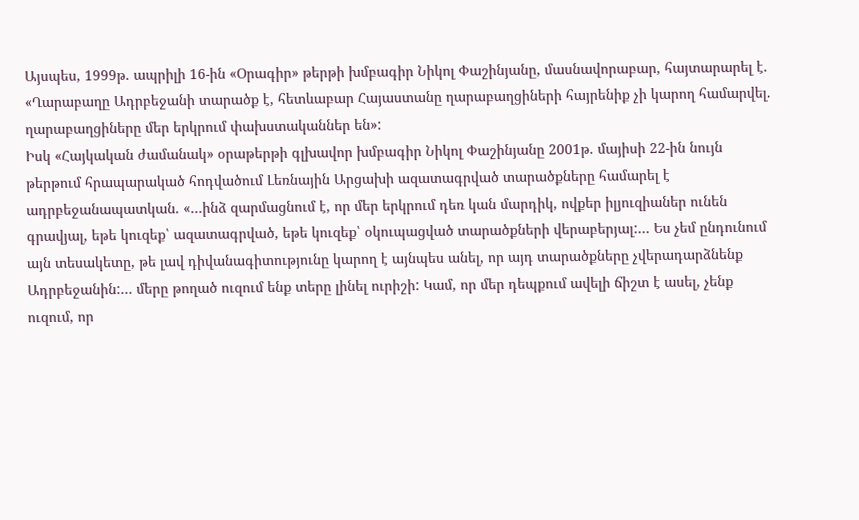Այսպես, 1999թ. ապրիլի 16-ին «Օրագիր» թերթի խմբագիր Նիկոլ Փաշինյանը, մասնավորաբար, հայտարարել է. «Ղարաբաղը Ադրբեջանի տարածք է, հետևաբար Հայաստանը ղարաբաղցիների հայրենիք չի կարող համարվել. ղարաբաղցիները մեր երկրում փախստականներ են»:
Իսկ «Հայկական ժամանակ» օրաթերթի գլխավոր խմբագիր Նիկոլ Փաշինյանը 2001թ. մայիսի 22-ին նույն թերթում հրապարակած հոդվածում Լեռնային Արցախի ազատագրված տարածքները համարել է ադրբեջանապատկան. «…ինձ զարմացնում է, որ մեր երկրում դեռ կան մարդիկ, ովքեր իլյուզիաներ ունեն գրավյալ, եթե կուզեք՝ ազատագրված, եթե կուզեք՝ օկուպացված տարածքների վերաբերյալ:… Ես չեմ ընդունում այն տեսակետը, թե լավ դիվանագիտությունը կարող է այնպես անել, որ այդ տարածքները չվերադարձնենք Ադրբեջանին:… մերը թողած ուզում ենք տերը լինել ուրիշի: Կամ, որ մեր դեպքում ավելի ճիշտ է ասել, չենք ուզում, որ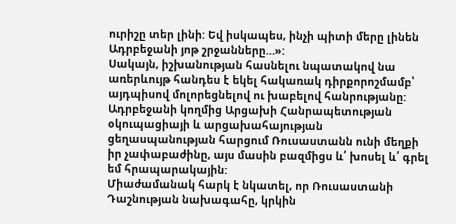ուրիշը տեր լինի: Եվ իսկապես, ինչի պիտի մերը լինեն Ադրբեջանի յոթ շրջանները…»:
Սակայն, իշխանության հասնելու նպատակով նա առերևույթ հանդես է եկել հակառակ դիրքորոշմամբ՝ այդպիսով մոլորեցնելով ու խաբելով հանրությանը:
Ադրբեջանի կողմից Արցախի Հանրապետության օկուպացիայի և արցախահայության ցեղասպանության հարցում Ռուսաստանն ունի մեղքի իր չափաբաժինը, այս մասին բազմիցս և՛ խոսել և՛ գրել եմ հրապարակային:
Միաժամանակ հարկ է նկատել, որ Ռուսաստանի Դաշնության նախագահը, կրկին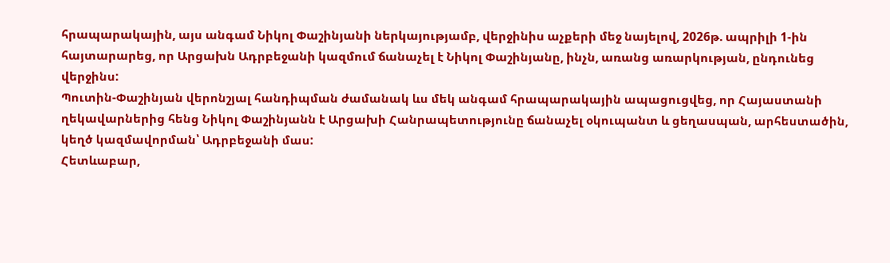հրապարակային, այս անգամ Նիկոլ Փաշինյանի ներկայությամբ, վերջինիս աչքերի մեջ նայելով, 2026թ. ապրիլի 1-ին հայտարարեց, որ Արցախն Ադրբեջանի կազմում ճանաչել է Նիկոլ Փաշինյանը, ինչն, առանց առարկության, ընդունեց վերջինս:
Պուտին-Փաշինյան վերոնշյալ հանդիպման ժամանակ ևս մեկ անգամ հրապարակային ապացուցվեց, որ Հայաստանի ղեկավարներից հենց Նիկոլ Փաշինյանն է Արցախի Հանրապետությունը ճանաչել օկուպանտ և ցեղասպան, արհեստածին, կեղծ կազմավորման՝ Ադրբեջանի մաս:
Հետևաբար,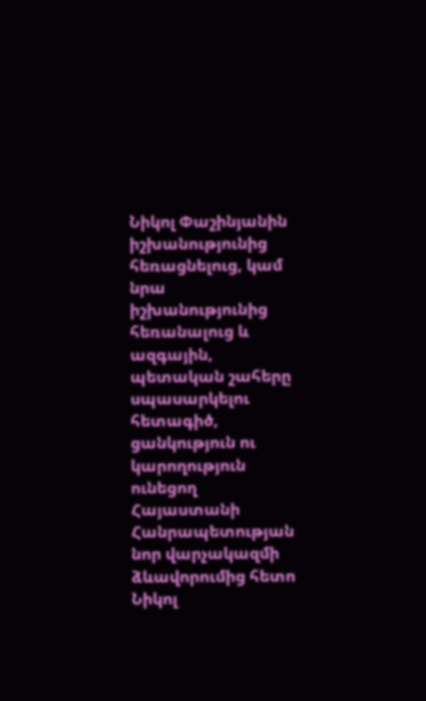Նիկոլ Փաշինյանին իշխանությունից հեռացնելուց, կամ նրա իշխանությունից հեռանալուց և ազգային, պետական շահերը սպասարկելու հետագիծ, ցանկություն ու կարողություն ունեցող Հայաստանի Հանրապետության նոր վարչակազմի ձևավորումից հետո Նիկոլ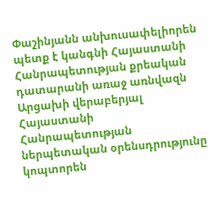Փաշինյանն անխուսափելիորեն պետք է կանգնի Հայաստանի Հանրապետության քրեական դատարանի առաջ առնվազն Արցախի վերաբերյալ Հայաստանի Հանրապետության ներպետական օրենսդրությունը կոպտորեն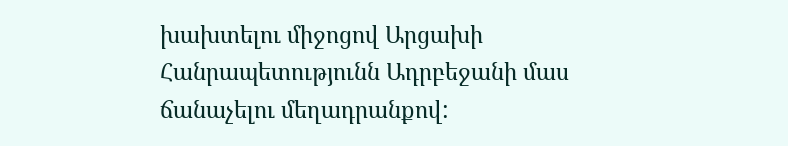խախտելու միջոցով Արցախի Հանրապետությունն Ադրբեջանի մաս ճանաչելու մեղադրանքով: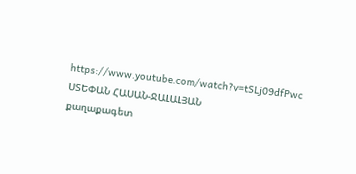https://www.youtube.com/watch?v=tSLj09dfPwc
ՍՏԵՓԱՆ ՀԱՍԱՆ-ՋԱԼԱԼՅԱՆ
քաղաքագետ